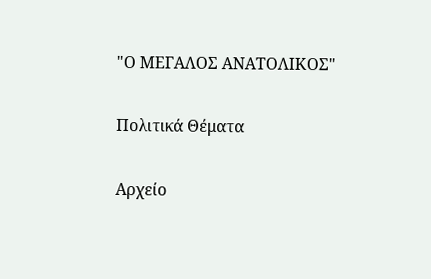"Ο ΜΕΓΑΛΟΣ ΑΝΑΤΟΛΙΚΟΣ"

Πολιτικά Θέματα

Αρχείο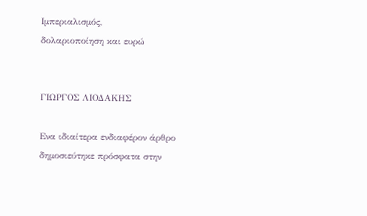Ιμπεριαλισμός,
δολαριοποίηση και ευρώ


ΓΙΩΡΓΟΣ ΛΙΟΔΑΚΗΣ

Eνα ιδιαίτερα ενδιαφέρον άρθρο δημοσιεύτηκε πρόσφατα στην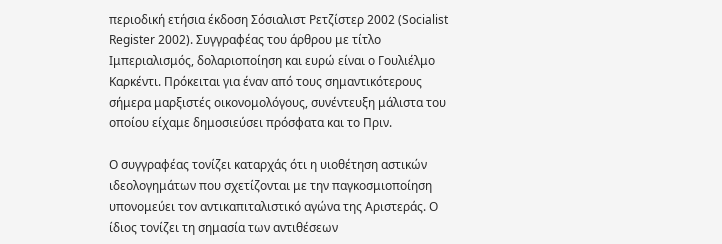περιοδική ετήσια έκδοση Σόσιαλιστ Ρετζίστερ 2002 (Socialist Register 2002). Συγγραφέας του άρθρου με τίτλο Ιμπεριαλισμός, δολαριοποίηση και ευρώ είναι ο Γουλιέλμο Καρκέντι. Πρόκειται για έναν από τους σημαντικότερους σήμερα μαρξιστές οικονομολόγους, συνέντευξη μάλιστα του οποίου είχαμε δημοσιεύσει πρόσφατα και το Πριν.

Ο συγγραφέας τονίζει καταρχάς ότι η υιοθέτηση αστικών ιδεολογημάτων που σχετίζονται με την παγκοσμιοποίηση υπονομεύει τον αντικαπιταλιστικό αγώνα της Αριστεράς. Ο ίδιος τονίζει τη σημασία των αντιθέσεων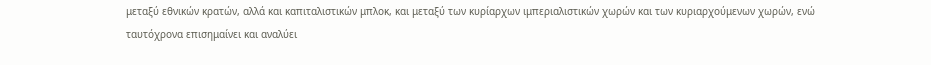μεταξύ εθνικών κρατών, αλλά και καπιταλιστικών μπλοκ, και μεταξύ των κυρίαρχων ιμπεριαλιστικών χωρών και των κυριαρχούμενων χωρών, ενώ ταυτόχρονα επισημαίνει και αναλύει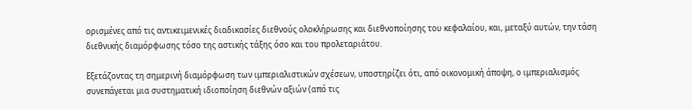ορισμένες από τις αντικειμενικές διαδικασίες διεθνούς ολοκλήρωσης και διεθνοποίησης του κεφαλαίου, και, μεταξύ αυτών, την τάση διεθνικής διαμόρφωσης τόσο της αστικής τάξης όσο και του προλεταριάτου.

Εξετάζοντας τη σημερινή διαμόρφωση των ιμπεριαλιστικών σχέσεων, υποστηρίζει ότι, από οικονομική άποψη, ο ιμπεριαλισμός συνεπάγεται μια συστηματική ιδιοποίηση διεθνών αξιών (από τις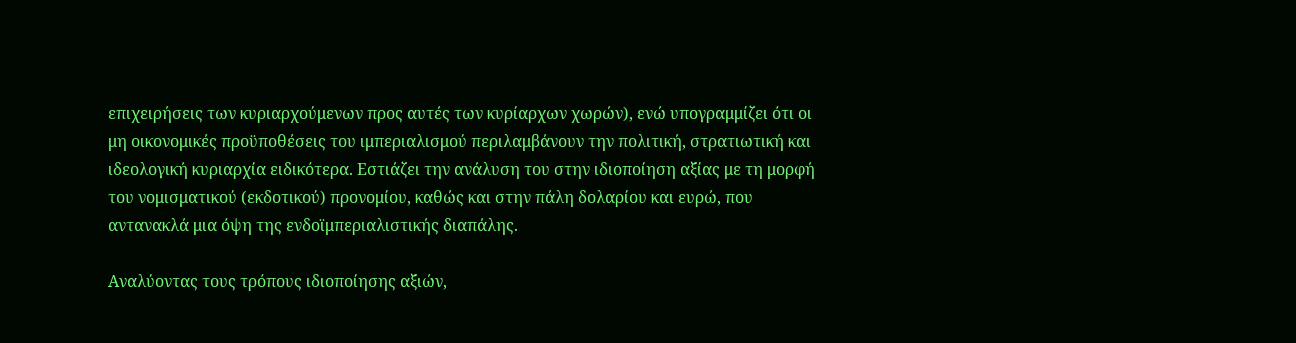επιχειρήσεις των κυριαρχούμενων προς αυτές των κυρίαρχων χωρών), ενώ υπογραμμίζει ότι οι μη οικονομικές προϋποθέσεις του ιμπεριαλισμού περιλαμβάνουν την πολιτική, στρατιωτική και ιδεολογική κυριαρχία ειδικότερα. Εστιάζει την ανάλυση του στην ιδιοποίηση αξίας με τη μορφή του νομισματικού (εκδοτικού) προνομίου, καθώς και στην πάλη δολαρίου και ευρώ, που αντανακλά μια όψη της ενδοϊμπεριαλιστικής διαπάλης.

Αναλύοντας τους τρόπους ιδιοποίησης αξιών,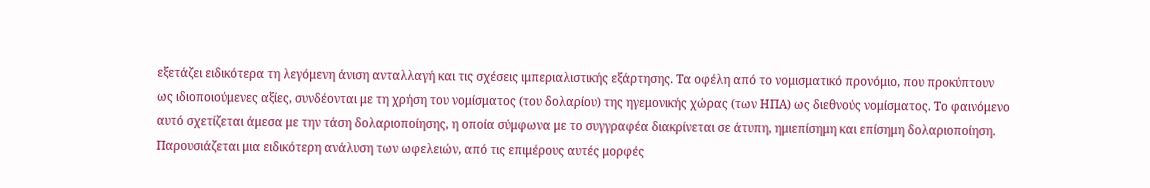εξετάζει ειδικότερα τη λεγόμενη άνιση ανταλλαγή και τις σχέσεις ιμπεριαλιστικής εξάρτησης. Τα οφέλη από το νομισματικό προνόμιο, που προκύπτουν ως ιδιοποιούμενες αξίες, συνδέονται με τη χρήση του νομίσματος (του δολαρίου) της ηγεμονικής χώρας (των ΗΠΑ) ως διεθνούς νομίσματος. Το φαινόμενο αυτό σχετίζεται άμεσα με την τάση δολαριοποίησης, η οποία σύμφωνα με το συγγραφέα διακρίνεται σε άτυπη, ημιεπίσημη και επίσημη δολαριοποίηση. Παρουσιάζεται μια ειδικότερη ανάλυση των ωφελειών, από τις επιμέρους αυτές μορφές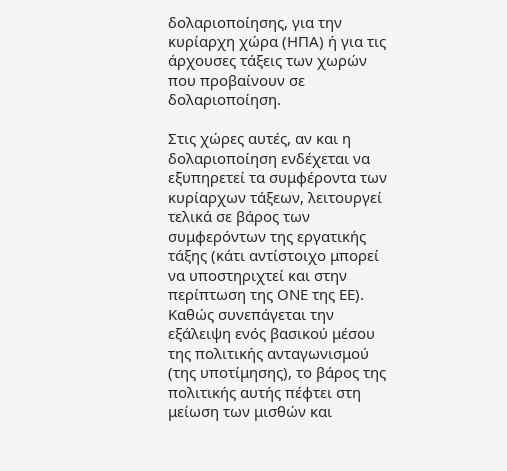δολαριοποίησης, για την κυρίαρχη χώρα (ΗΠΑ) ή για τις άρχουσες τάξεις των χωρών που προβαίνουν σε δολαριοποίηση.

Στις χώρες αυτές, αν και η δολαριοποίηση ενδέχεται να εξυπηρετεί τα συμφέροντα των κυρίαρχων τάξεων, λειτουργεί τελικά σε βάρος των συμφερόντων της εργατικής τάξης (κάτι αντίστοιχο μπορεί να υποστηριχτεί και στην περίπτωση της ΟΝΕ της ΕΕ). Καθώς συνεπάγεται την εξάλειψη ενός βασικού μέσου της πολιτικής ανταγωνισμού (της υποτίμησης), το βάρος της πολιτικής αυτής πέφτει στη μείωση των μισθών και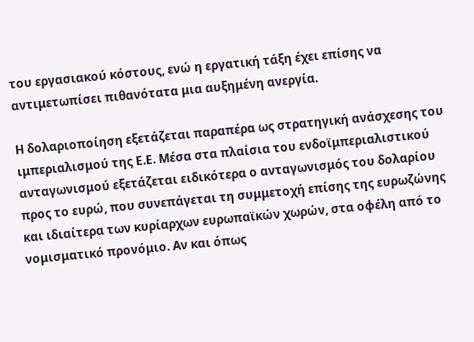του εργασιακού κόστους, ενώ η εργατική τάξη έχει επίσης να αντιμετωπίσει πιθανότατα μια αυξημένη ανεργία.

Η δολαριοποίηση εξετάζεται παραπέρα ως στρατηγική ανάσχεσης του ιμπεριαλισμού της Ε.Ε. Μέσα στα πλαίσια του ενδοϊμπεριαλιστικού ανταγωνισμού εξετάζεται ειδικότερα ο ανταγωνισμός του δολαρίου προς το ευρώ, που συνεπάγεται τη συμμετοχή επίσης της ευρωζώνης και ιδιαίτερα των κυρίαρχων ευρωπαϊκών χωρών, στα οφέλη από το νομισματικό προνόμιο. Αν και όπως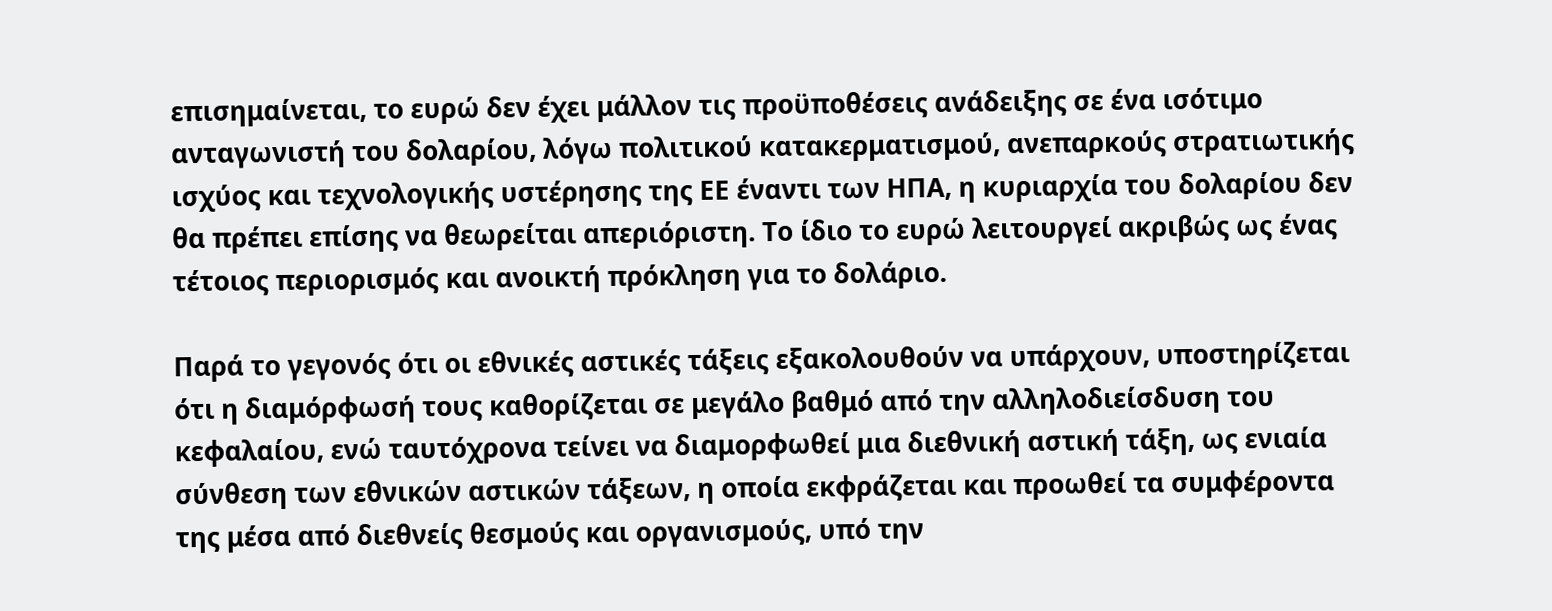επισημαίνεται, το ευρώ δεν έχει μάλλον τις προϋποθέσεις ανάδειξης σε ένα ισότιμο ανταγωνιστή του δολαρίου, λόγω πολιτικού κατακερματισμού, ανεπαρκούς στρατιωτικής ισχύος και τεχνολογικής υστέρησης της ΕΕ έναντι των ΗΠΑ, η κυριαρχία του δολαρίου δεν θα πρέπει επίσης να θεωρείται απεριόριστη. Το ίδιο το ευρώ λειτουργεί ακριβώς ως ένας τέτοιος περιορισμός και ανοικτή πρόκληση για το δολάριο.

Παρά το γεγονός ότι οι εθνικές αστικές τάξεις εξακολουθούν να υπάρχουν, υποστηρίζεται ότι η διαμόρφωσή τους καθορίζεται σε μεγάλο βαθμό από την αλληλοδιείσδυση του κεφαλαίου, ενώ ταυτόχρονα τείνει να διαμορφωθεί μια διεθνική αστική τάξη, ως ενιαία σύνθεση των εθνικών αστικών τάξεων, η οποία εκφράζεται και προωθεί τα συμφέροντα της μέσα από διεθνείς θεσμούς και οργανισμούς, υπό την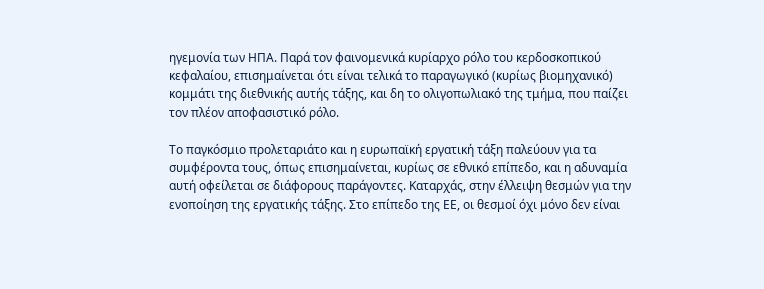ηγεμονία των ΗΠΑ. Παρά τον φαινομενικά κυρίαρχο ρόλο του κερδοσκοπικού κεφαλαίου, επισημαίνεται ότι είναι τελικά το παραγωγικό (κυρίως βιομηχανικό) κομμάτι της διεθνικής αυτής τάξης, και δη το ολιγοπωλιακό της τμήμα, που παίζει τον πλέον αποφασιστικό ρόλο.

Το παγκόσμιο προλεταριάτο και η ευρωπαϊκή εργατική τάξη παλεύουν για τα συμφέροντα τους, όπως επισημαίνεται, κυρίως σε εθνικό επίπεδο, και η αδυναμία αυτή οφείλεται σε διάφορους παράγοντες. Καταρχάς, στην έλλειψη θεσμών για την ενοποίηση της εργατικής τάξης. Στο επίπεδο της ΕΕ, οι θεσμοί όχι μόνο δεν είναι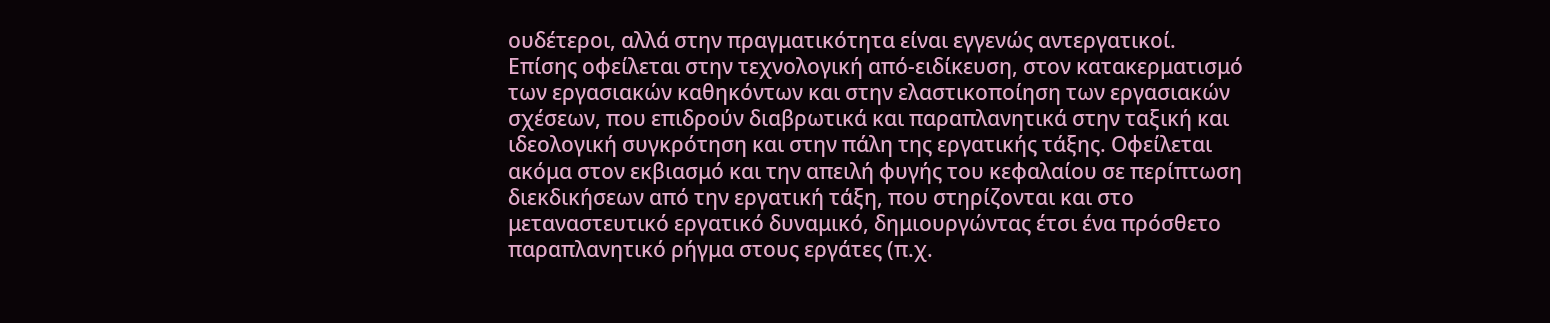ουδέτεροι, αλλά στην πραγματικότητα είναι εγγενώς αντεργατικοί. Επίσης οφείλεται στην τεχνολογική από-ειδίκευση, στον κατακερματισμό των εργασιακών καθηκόντων και στην ελαστικοποίηση των εργασιακών σχέσεων, που επιδρούν διαβρωτικά και παραπλανητικά στην ταξική και ιδεολογική συγκρότηση και στην πάλη της εργατικής τάξης. Οφείλεται ακόμα στον εκβιασμό και την απειλή φυγής του κεφαλαίου σε περίπτωση διεκδικήσεων από την εργατική τάξη, που στηρίζονται και στο μεταναστευτικό εργατικό δυναμικό, δημιουργώντας έτσι ένα πρόσθετο παραπλανητικό ρήγμα στους εργάτες (π.χ.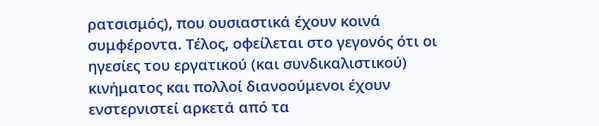ρατσισμός), που ουσιαστικά έχουν κοινά συμφέροντα. Tέλος, οφείλεται στο γεγονός ότι οι ηγεσίες του εργατικού (και συνδικαλιστικού) κινήματος και πολλοί διανοούμενοι έχουν ενστερνιστεί αρκετά από τα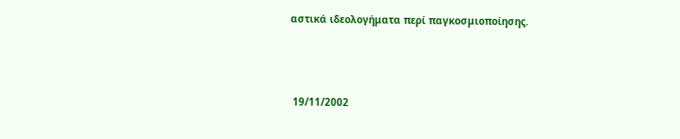αστικά ιδεολογήματα περί παγκοσμιοποίησης.



 19/11/2002